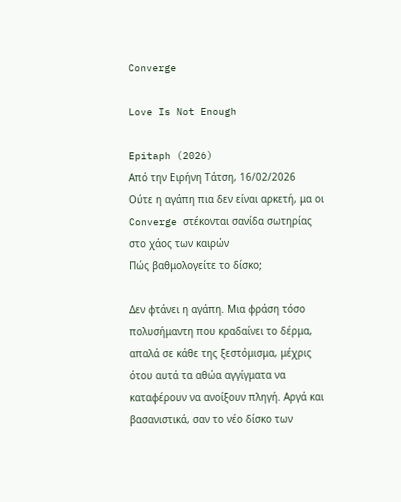Converge

Love Is Not Enough

Epitaph (2026)
Από την Ειρήνη Τάτση, 16/02/2026
Ούτε η αγάπη πια δεν είναι αρκετή, μα οι Converge στέκονται σανίδα σωτηρίας στο χάος των καιρών
Πώς βαθμολογείτε το δίσκο;

Δεν φτάνει η αγάπη. Μια φράση τόσο πολυσήμαντη που κραδαίνει το δέρμα, απαλά σε κάθε της ξεστόμισμα, μέχρις ότου αυτά τα αθώα αγγίγματα να καταφέρουν να ανοίξουν πληγή. Αργά και βασανιστικά, σαν το νέο δίσκο των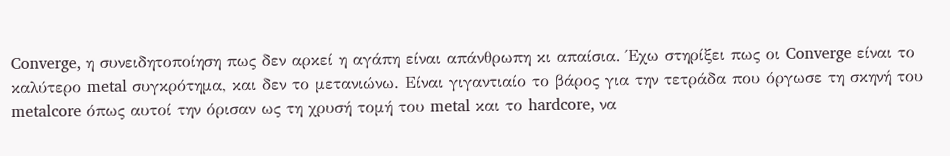Converge, η συνειδητοποίηση πως δεν αρκεί η αγάπη είναι απάνθρωπη κι απαίσια. Έχω στηρίξει πως οι Converge είναι το καλύτερο metal συγκρότημα, και δεν το μετανιώνω. Είναι γιγαντιαίο το βάρος για την τετράδα που όργωσε τη σκηνή του metalcore όπως αυτοί την όρισαν ως τη χρυσή τομή του metal και το hardcore, να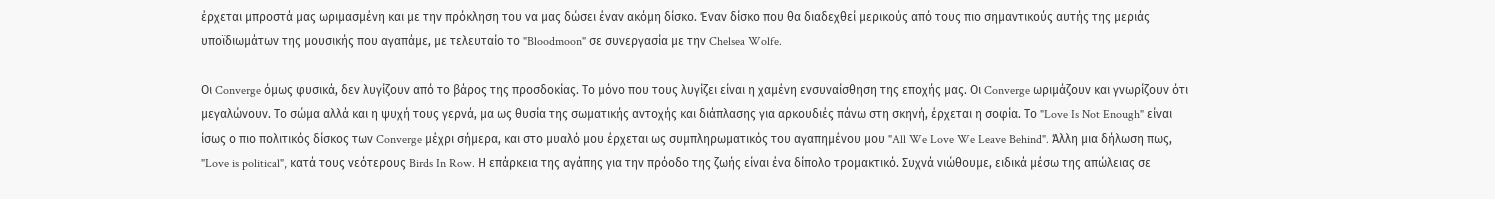έρχεται μπροστά μας ωριμασμένη και με την πρόκληση του να μας δώσει έναν ακόμη δίσκο. Έναν δίσκο που θα διαδεχθεί μερικούς από τους πιο σημαντικούς αυτής της μεριάς υποϊδιωμάτων της μουσικής που αγαπάμε, με τελευταίο το "Bloodmoon" σε συνεργασία με την Chelsea Wolfe.

Οι Converge όμως φυσικά, δεν λυγίζουν από το βάρος της προσδοκίας. Το μόνο που τους λυγίζει είναι η χαμένη ενσυναίσθηση της εποχής μας. Οι Converge ωριμάζουν και γνωρίζουν ότι μεγαλώνουν. Το σώμα αλλά και η ψυχή τους γερνά, μα ως θυσία της σωματικής αντοχής και διάπλασης για αρκουδιές πάνω στη σκηνή, έρχεται η σοφία. Το "Love Is Not Enough" είναι ίσως ο πιο πολιτικός δίσκος των Converge μέχρι σήμερα, και στο μυαλό μου έρχεται ως συμπληρωματικός του αγαπημένου μου "All We Love We Leave Behind". Άλλη μια δήλωση πως, "Love is political", κατά τους νεότερους Birds In Row. Η επάρκεια της αγάπης για την πρόοδο της ζωής είναι ένα δίπολο τρομακτικό. Συχνά νιώθουμε, ειδικά μέσω της απώλειας σε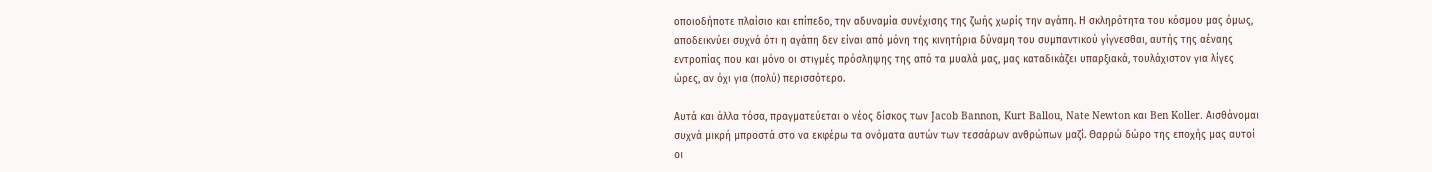οποιοδήποτε πλαίσιο και επίπεδο, την αδυναμία συνέχισης της ζωής χωρίς την αγάπη. Η σκληρότητα του κόσμου μας όμως, αποδεικνύει συχνά ότι η αγάπη δεν είναι από μόνη της κινητήρια δύναμη του συμπαντικού γίγνεσθαι, αυτής της αέναης εντροπίας που και μόνο οι στιγμές πρόσληψης της από τα μυαλά μας, μας καταδικάζει υπαρξιακά, τουλάχιστον για λίγες ώρες, αν όχι για (πολύ) περισσότερο.

Αυτά και άλλα τόσα, πραγματεύεται ο νέος δίσκος των Jacob Bannon, Kurt Ballou, Nate Newton και Ben Koller. Αισθάνομαι συχνά μικρή μπροστά στο να εκφέρω τα ονόματα αυτών των τεσσάρων ανθρώπων μαζί. Θαρρώ δώρο της εποχής μας αυτοί οι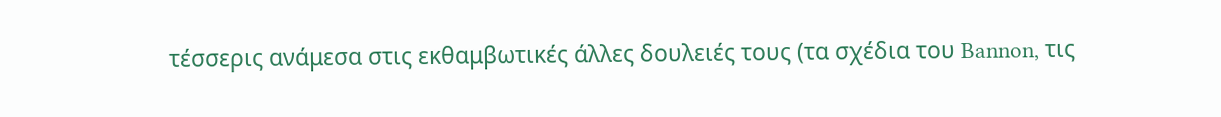τέσσερις ανάμεσα στις εκθαμβωτικές άλλες δουλειές τους (τα σχέδια του Bannon, τις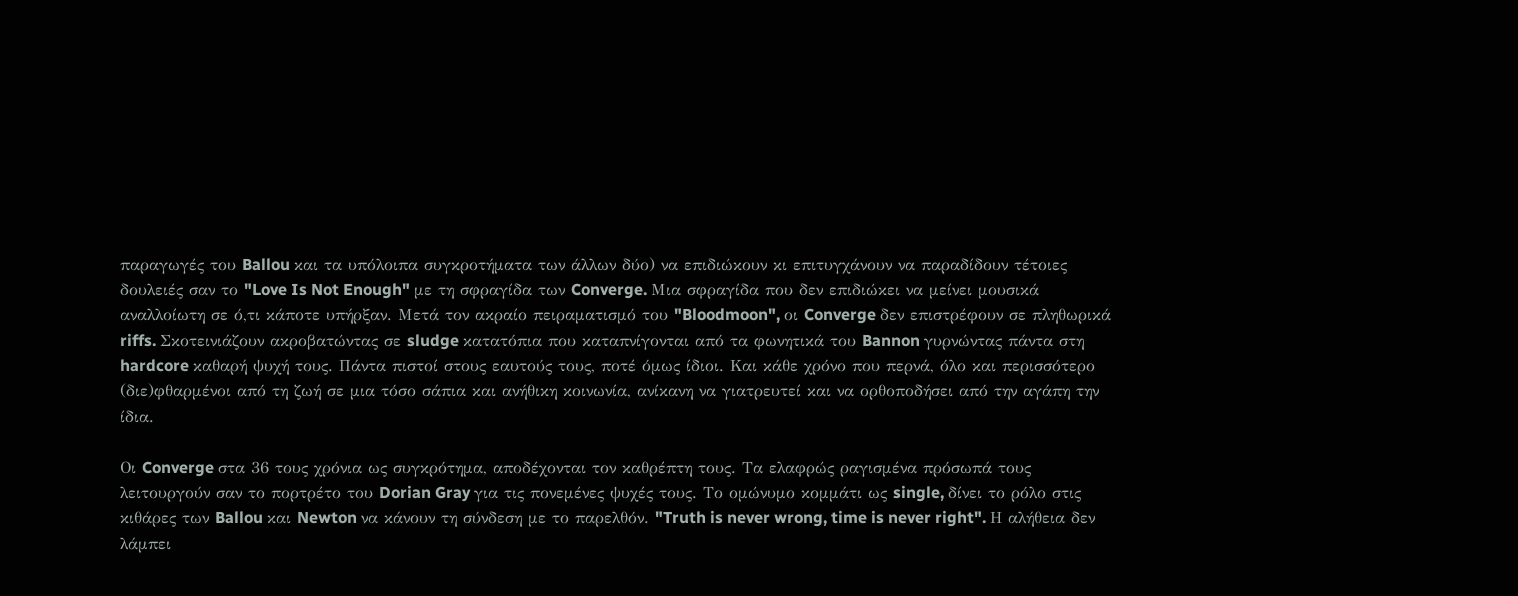παραγωγές του Ballou και τα υπόλοιπα συγκροτήματα των άλλων δύο) να επιδιώκουν κι επιτυγχάνουν να παραδίδουν τέτοιες δουλειές σαν το "Love Is Not Enough" με τη σφραγίδα των Converge. Μια σφραγίδα που δεν επιδιώκει να μείνει μουσικά αναλλοίωτη σε ό,τι κάποτε υπήρξαν. Μετά τον ακραίο πειραματισμό του "Bloodmoon", οι Converge δεν επιστρέφουν σε πληθωρικά riffs. Σκοτεινιάζουν ακροβατώντας σε sludge κατατόπια που καταπνίγονται από τα φωνητικά του Bannon γυρνώντας πάντα στη hardcore καθαρή ψυχή τους. Πάντα πιστοί στους εαυτούς τους, ποτέ όμως ίδιοι. Και κάθε χρόνο που περνά, όλο και περισσότερο (διε)φθαρμένοι από τη ζωή σε μια τόσο σάπια και ανήθικη κοινωνία, ανίκανη να γιατρευτεί και να ορθοποδήσει από την αγάπη την ίδια.

Οι Converge στα 36 τους χρόνια ως συγκρότημα, αποδέχονται τον καθρέπτη τους. Τα ελαφρώς ραγισμένα πρόσωπά τους λειτουργούν σαν το πορτρέτο του Dorian Gray για τις πονεμένες ψυχές τους. Το ομώνυμο κομμάτι ως single, δίνει το ρόλο στις κιθάρες των Ballou και Newton να κάνουν τη σύνδεση με το παρελθόν. "Truth is never wrong, time is never right". Η αλήθεια δεν λάμπει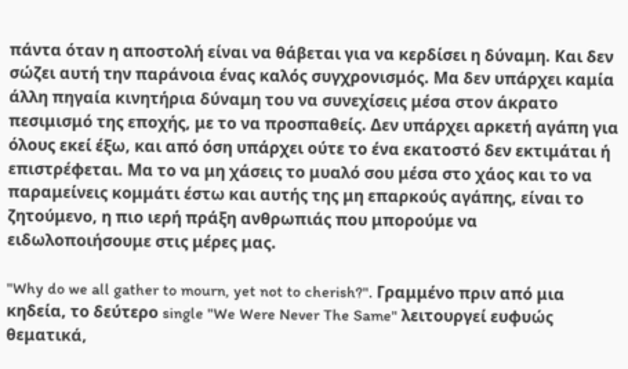πάντα όταν η αποστολή είναι να θάβεται για να κερδίσει η δύναμη. Και δεν σώζει αυτή την παράνοια ένας καλός συγχρονισμός. Μα δεν υπάρχει καμία άλλη πηγαία κινητήρια δύναμη του να συνεχίσεις μέσα στον άκρατο πεσιμισμό της εποχής, με το να προσπαθείς. Δεν υπάρχει αρκετή αγάπη για όλους εκεί έξω, και από όση υπάρχει ούτε το ένα εκατοστό δεν εκτιμάται ή επιστρέφεται. Μα το να μη χάσεις το μυαλό σου μέσα στο χάος και το να παραμείνεις κομμάτι έστω και αυτής της μη επαρκούς αγάπης, είναι το ζητούμενο, η πιο ιερή πράξη ανθρωπιάς που μπορούμε να ειδωλοποιήσουμε στις μέρες μας.

"Why do we all gather to mourn, yet not to cherish?". Γραμμένο πριν από μια κηδεία, το δεύτερο single "We Were Never The Same" λειτουργεί ευφυώς θεματικά,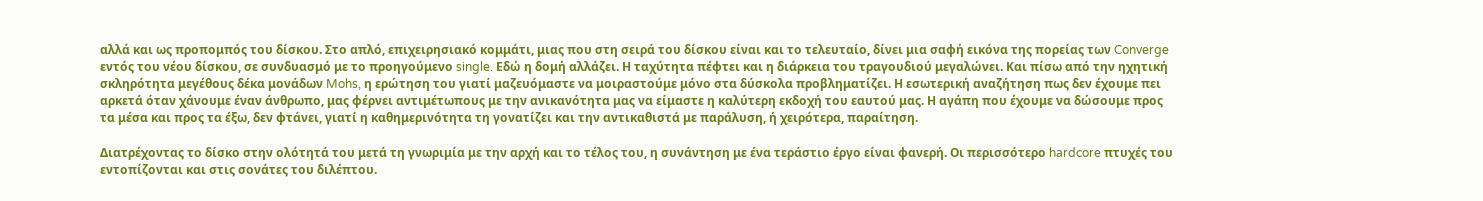αλλά και ως προπομπός του δίσκου. Στο απλό, επιχειρησιακό κομμάτι, μιας που στη σειρά του δίσκου είναι και το τελευταίο, δίνει μια σαφή εικόνα της πορείας των Converge εντός του νέου δίσκου, σε συνδυασμό με το προηγούμενο single. Εδώ η δομή αλλάζει. Η ταχύτητα πέφτει και η διάρκεια του τραγουδιού μεγαλώνει. Και πίσω από την ηχητική σκληρότητα μεγέθους δέκα μονάδων Mohs, η ερώτηση του γιατί μαζευόμαστε να μοιραστούμε μόνο στα δύσκολα προβληματίζει. Η εσωτερική αναζήτηση πως δεν έχουμε πει αρκετά όταν χάνουμε έναν άνθρωπο, μας φέρνει αντιμέτωπους με την ανικανότητα μας να είμαστε η καλύτερη εκδοχή του εαυτού μας. Η αγάπη που έχουμε να δώσουμε προς τα μέσα και προς τα έξω, δεν φτάνει, γιατί η καθημερινότητα τη γονατίζει και την αντικαθιστά με παράλυση, ή χειρότερα, παραίτηση.

Διατρέχοντας το δίσκο στην ολότητά του μετά τη γνωριμία με την αρχή και το τέλος του, η συνάντηση με ένα τεράστιο έργο είναι φανερή. Οι περισσότερο hardcore πτυχές του εντοπίζονται και στις σονάτες του διλέπτου.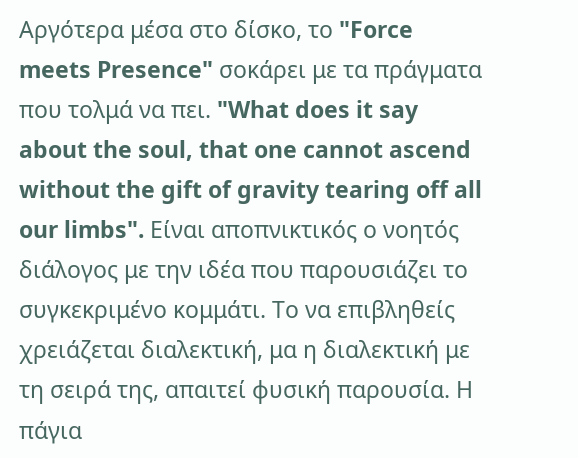Αργότερα μέσα στο δίσκο, το "Force meets Presence" σοκάρει με τα πράγματα που τολμά να πει. "What does it say about the soul, that one cannot ascend without the gift of gravity tearing off all our limbs". Είναι αποπνικτικός ο νοητός διάλογος με την ιδέα που παρουσιάζει το συγκεκριμένο κομμάτι. Το να επιβληθείς χρειάζεται διαλεκτική, μα η διαλεκτική με τη σειρά της, απαιτεί φυσική παρουσία. Η πάγια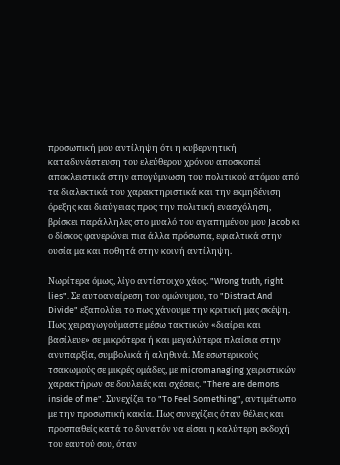προσωπική μου αντίληψη ότι η κυβερνητική καταδυνάστευση του ελεύθερου χρόνου αποσκοπεί αποκλειστικά στην απογύμνωση του πολιτικού ατόμου από τα διαλεκτικά του χαρακτηριστικά και την εκμηδένιση όρεξης και διαύγειας προς την πολιτική ενασχόληση, βρίσκει παράλληλες στο μυαλό του αγαπημένου μου Jacob κι ο δίσκος φανερώνει πια άλλα πρόσωπα, εφιαλτικά στην ουσία μα και ποθητά στην κοινή αντίληψη.

Νωρίτερα όμως, λίγο αντίστοιχο χάος. "Wrong truth, right lies". Σε αυτοαναίρεση του ομώνυμου, το "Distract And Divide" εξαπολύει το πως χάνουμε την κριτική μας σκέψη. Πως χειραγωγούμαστε μέσω τακτικών «διαίρει και βασίλευε» σε μικρότερα ή και μεγαλύτερα πλαίσια στην ανυπαρξία, συμβολικά ή αληθινά. Με εσωτερικούς τσακωμούς σε μικρές ομάδες, με micromanaging χειριστικών χαρακτήρων σε δουλειές και σχέσεις. "There are demons inside of me". Συνεχίζει το "To Feel Something", αντιμέτωπο με την προσωπική κακία. Πως συνεχίζεις όταν θέλεις και προσπαθείς κατά το δυνατόν να είσαι η καλύτερη εκδοχή του εαυτού σου, όταν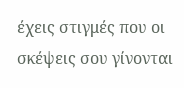έχεις στιγμές που οι σκέψεις σου γίνονται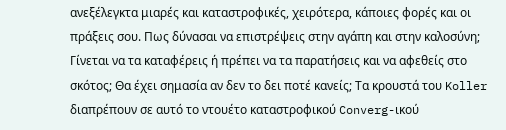ανεξέλεγκτα μιαρές και καταστροφικές, χειρότερα, κάποιες φορές και οι πράξεις σου. Πως δύνασαι να επιστρέψεις στην αγάπη και στην καλοσύνη; Γίνεται να τα καταφέρεις ή πρέπει να τα παρατήσεις και να αφεθείς στο σκότος; Θα έχει σημασία αν δεν το δει ποτέ κανείς; Τα κρουστά του Koller διαπρέπουν σε αυτό το ντουέτο καταστροφικού Converg-ικού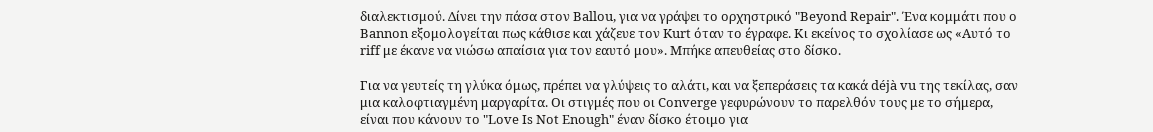διαλεκτισμού. Δίνει την πάσα στον Ballou, για να γράψει το ορχηστρικό "Beyond Repair". Ένα κομμάτι που ο Bannon εξομολογείται πως κάθισε και χάζευε τον Kurt όταν το έγραφε. Κι εκείνος το σχολίασε ως «Αυτό το riff με έκανε να νιώσω απαίσια για τον εαυτό μου». Μπήκε απευθείας στο δίσκο.

Για να γευτείς τη γλύκα όμως, πρέπει να γλύψεις το αλάτι, και να ξεπεράσεις τα κακά déjà vu της τεκίλας, σαν μια καλοφτιαγμένη μαργαρίτα. Οι στιγμές που οι Converge γεφυρώνουν το παρελθόν τους με το σήμερα, είναι που κάνουν το "Love Is Not Enough" έναν δίσκο έτοιμο για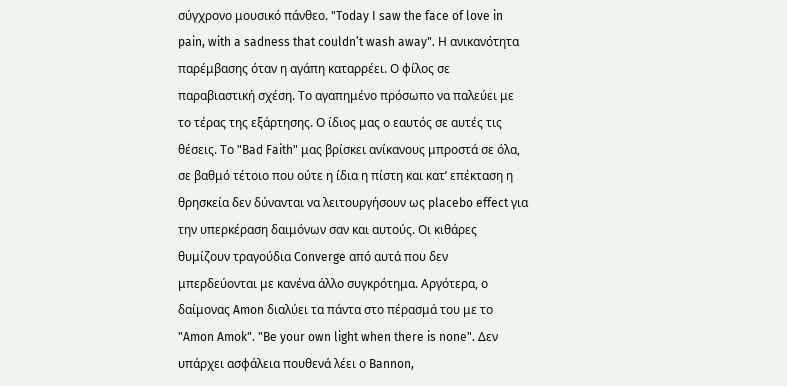σύγχρονο μουσικό πάνθεο. "Today I saw the face of love in pain, with a sadness that couldn’t wash away". Η ανικανότητα παρέμβασης όταν η αγάπη καταρρέει. Ο φίλος σε παραβιαστική σχέση. Το αγαπημένο πρόσωπο να παλεύει με το τέρας της εξάρτησης. Ο ίδιος μας ο εαυτός σε αυτές τις θέσεις. Το "Bad Faith" μας βρίσκει ανίκανους μπροστά σε όλα, σε βαθμό τέτοιο που ούτε η ίδια η πίστη και κατ’ επέκταση η θρησκεία δεν δύνανται να λειτουργήσουν ως placebo effect για την υπερκέραση δαιμόνων σαν και αυτούς. Οι κιθάρες θυμίζουν τραγούδια Converge από αυτά που δεν μπερδεύονται με κανένα άλλο συγκρότημα. Αργότερα, ο δαίμονας Amon διαλύει τα πάντα στο πέρασμά του με το "Amon Amok". "Be your own light when there is none". Δεν υπάρχει ασφάλεια πουθενά λέει ο Bannon,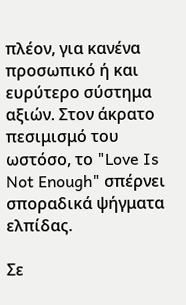πλέον, για κανένα προσωπικό ή και ευρύτερο σύστημα αξιών. Στον άκρατο πεσιμισμό του ωστόσο, το "Love Is Not Enough" σπέρνει σποραδικά ψήγματα ελπίδας.

Σε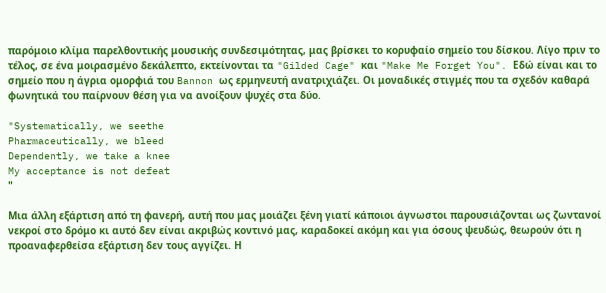παρόμοιο κλίμα παρελθοντικής μουσικής συνδεσιμότητας, μας βρίσκει το κορυφαίο σημείο του δίσκου. Λίγο πριν το τέλος, σε ένα μοιρασμένο δεκάλεπτο, εκτείνονται τα "Gilded Cage" και "Make Me Forget You". Εδώ είναι και το σημείο που η άγρια ομορφιά του Bannon ως ερμηνευτή ανατριχιάζει. Οι μοναδικές στιγμές που τα σχεδόν καθαρά φωνητικά του παίρνουν θέση για να ανοίξουν ψυχές στα δύο.

"Systematically, we seethe
Pharmaceutically, we bleed
Dependently, we take a knee
My acceptance is not defeat
"

Μια άλλη εξάρτιση από τη φανερή, αυτή που μας μοιάζει ξένη γιατί κάποιοι άγνωστοι παρουσιάζονται ως ζωντανοί νεκροί στο δρόμο κι αυτό δεν είναι ακριβώς κοντινό μας, καραδοκεί ακόμη και για όσους ψευδώς, θεωρούν ότι η προαναφερθείσα εξάρτιση δεν τους αγγίζει. Η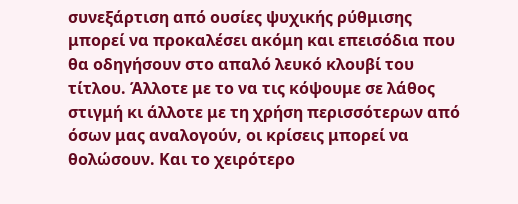συνεξάρτιση από ουσίες ψυχικής ρύθμισης μπορεί να προκαλέσει ακόμη και επεισόδια που θα οδηγήσουν στο απαλό λευκό κλουβί του τίτλου. Άλλοτε με το να τις κόψουμε σε λάθος στιγμή κι άλλοτε με τη χρήση περισσότερων από όσων μας αναλογούν, οι κρίσεις μπορεί να θολώσουν. Και το χειρότερο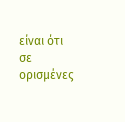είναι ότι σε ορισμένες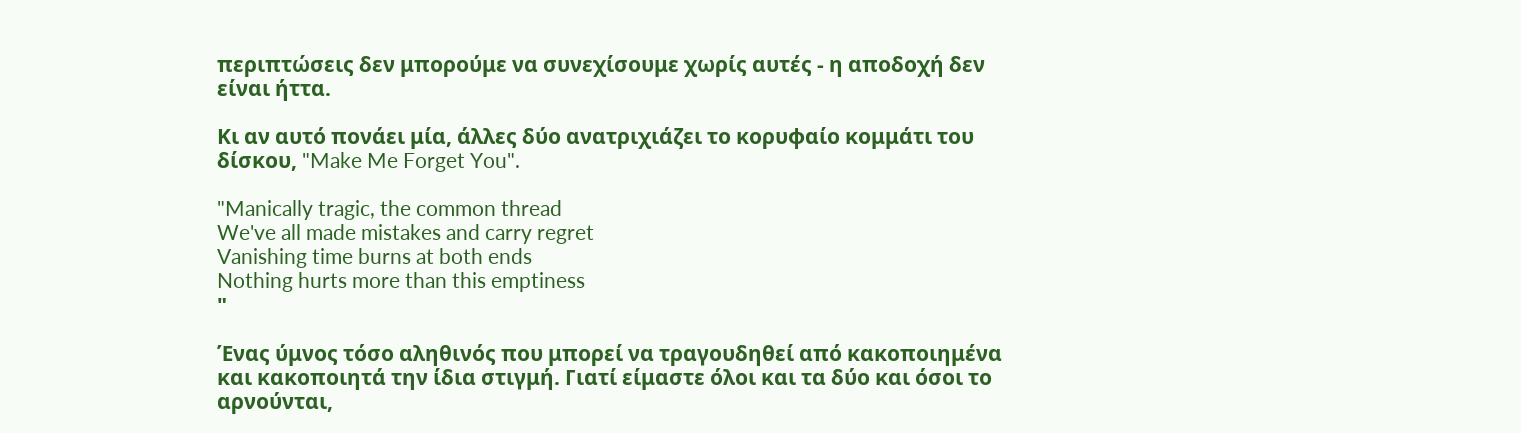περιπτώσεις δεν μπορούμε να συνεχίσουμε χωρίς αυτές - η αποδοχή δεν είναι ήττα.

Κι αν αυτό πονάει μία, άλλες δύο ανατριχιάζει το κορυφαίο κομμάτι του δίσκου, "Make Me Forget You".

"Manically tragic, the common thread
We've all made mistakes and carry regret
Vanishing time burns at both ends
Nothing hurts more than this emptiness
"

Ένας ύμνος τόσο αληθινός που μπορεί να τραγουδηθεί από κακοποιημένα και κακοποιητά την ίδια στιγμή. Γιατί είμαστε όλοι και τα δύο και όσοι το αρνούνται,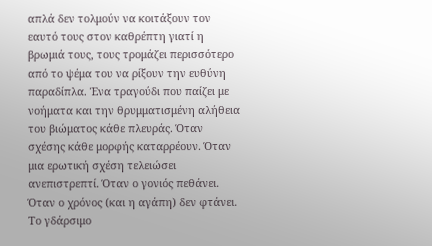απλά δεν τολμούν να κοιτάξουν τον εαυτό τους στον καθρέπτη γιατί η βρωμιά τους, τους τρομάζει περισσότερο από το ψέμα του να ρίξουν την ευθύνη παραδίπλα. Ένα τραγούδι που παίζει με νοήματα και την θρυμματισμένη αλήθεια του βιώματος κάθε πλευράς. Όταν σχέσης κάθε μορφής καταρρέουν. Όταν μια ερωτική σχέση τελειώσει ανεπιστρεπτί. Όταν ο γονιός πεθάνει. Όταν ο χρόνος (και η αγάπη) δεν φτάνει. Το γδάρσιμο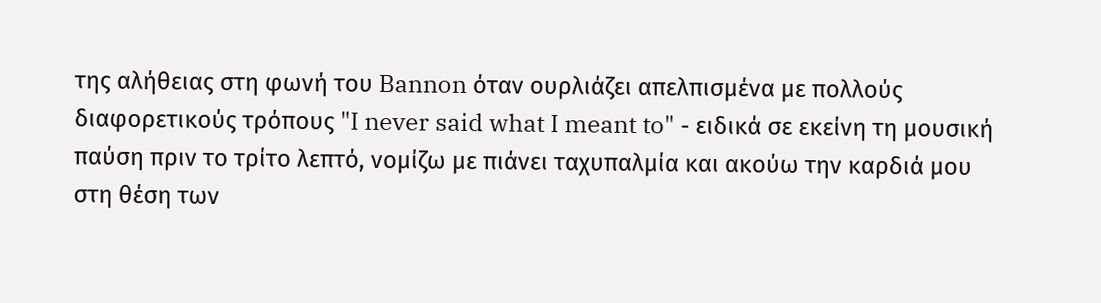της αλήθειας στη φωνή του Bannon όταν ουρλιάζει απελπισμένα με πολλούς διαφορετικούς τρόπους "I never said what I meant to" - ειδικά σε εκείνη τη μουσική παύση πριν το τρίτο λεπτό, νομίζω με πιάνει ταχυπαλμία και ακούω την καρδιά μου στη θέση των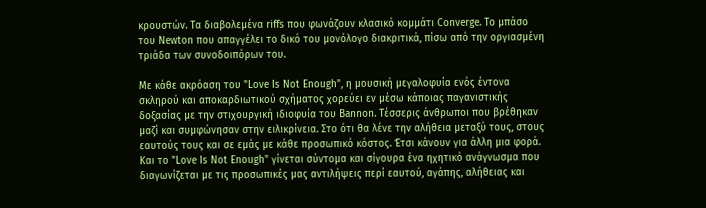κρουστών. Τα διαβολεμένα riffs που φωνάζουν κλασικό κομμάτι Converge. Το μπάσο του Newton που απαγγέλει το δικό του μονόλογο διακριτικά, πίσω από την οργιασμένη τριάδα των συνοδοιπόρων του.

Με κάθε ακρόαση του "Love Is Not Enough", η μουσική μεγαλοφυία ενός έντονα σκληρού και αποκαρδιωτικού σχήματος χορεύει εν μέσω κάποιας παγανιστικής δοξασίας με την στιχουργική ιδιοφυία του Bannon. Τέσσερις άνθρωποι που βρέθηκαν μαζί και συμφώνησαν στην ειλικρίνεια. Στο ότι θα λένε την αλήθεια μεταξύ τους, στους εαυτούς τους και σε εμάς με κάθε προσωπικό κόστος. Έτσι κάνουν για άλλη μια φορά. Και το "Love Is Not Enough" γίνεται σύντομα και σίγουρα ένα ηχητικό ανάγνωσμα που διαγωνίζεται με τις προσωπικές μας αντιλήψεις περί εαυτού, αγάπης, αλήθειας και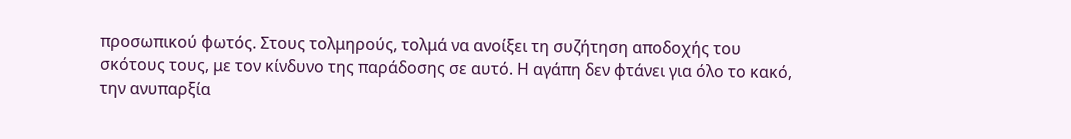προσωπικού φωτός. Στους τολμηρούς, τολμά να ανοίξει τη συζήτηση αποδοχής του σκότους τους, με τον κίνδυνο της παράδοσης σε αυτό. Η αγάπη δεν φτάνει για όλο το κακό, την ανυπαρξία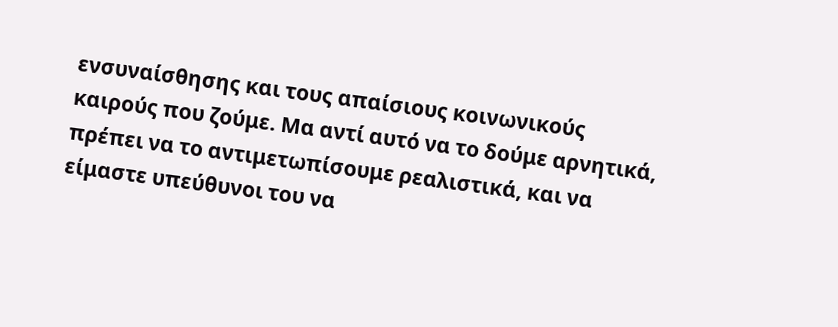ενσυναίσθησης και τους απαίσιους κοινωνικούς καιρούς που ζούμε. Μα αντί αυτό να το δούμε αρνητικά, πρέπει να το αντιμετωπίσουμε ρεαλιστικά, και να είμαστε υπεύθυνοι του να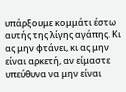υπάρξουμε κομμάτι έστω αυτής της λίγης αγάπης. Κι ας μην φτάνει, κι ας μην είναι αρκετή, αν είμαστε υπεύθυνα να μην είναι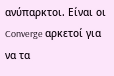ανύπαρκτοι. Είναι οι Converge αρκετοί για να τα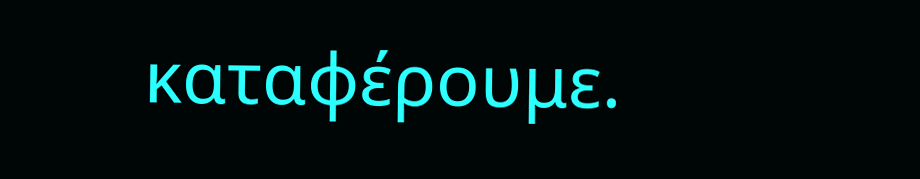καταφέρουμε.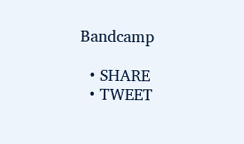Bandcamp

  • SHARE
  • TWEET